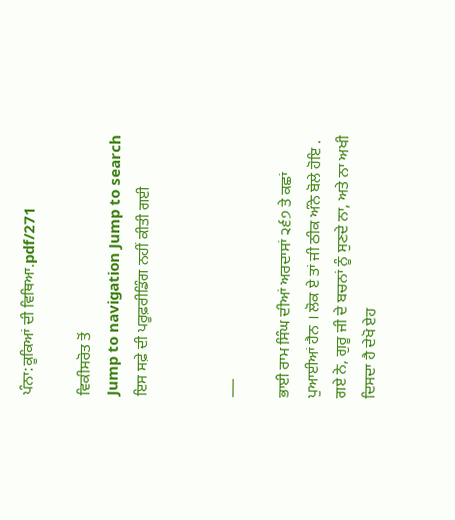ਪੰਨਾ:ਕੂਕਿਆਂ ਦੀ ਵਿਥਿਆ.pdf/271

ਵਿਕੀਸਰੋਤ ਤੋਂ
Jump to navigation Jump to search
ਇਸ ਸਫ਼ੇ ਦੀ ਪਰੂਫ਼ਰੀਡਿੰਗ ਨਹੀਂ ਕੀਤੀ ਗਈ


___

ਭਾਈ ਰਾਮ ਸਿੰਘ ਦੀਆਂ ਅਰਦਾਸਾਂ ੨੬੭ ਤੇ ਕਛਾਂ ਪੁਆਈਆਂ ਹੈਨ । ਲੋਕ ਏ ਤਾਂ ਜੀ ਠੀਕ ਅੰਨੇ ਬੋਲੇ ਹੋਇ . ਗਏ ਨੇ, ਗੁਰੂ ਜੀ ਦੇ ਬਚਨਾਂ ਨੂੰ ਸੁਣਦੇ ਨਾ, ਅਤੇ ਨਾ ਅਖੀ ਦਿਸਦਾ ਹੈ ਦੇਖੋ ਏਹ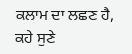ਕਲਾਮ ਦਾ ਲਛਣ ਹੈ, ਕਹੇ ਸੁਣੇ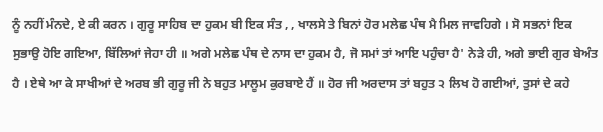ਨੂੰ ਨਹੀਂ ਮੰਨਦੇ, ਏ ਕੀ ਕਰਨ । ਗੁਰੂ ਸਾਹਿਬ ਦਾ ਹੁਕਮ ਬੀ ਇਕ ਸੰਤ , , ਖਾਲਸੇ ਤੇ ਬਿਨਾਂ ਹੋਰ ਮਲੇਛ ਪੰਥ ਮੈ ਮਿਲ ਜਾਵਹਿਗੇ । ਸੋ ਸਭਨਾਂ ਇਕ ਸੁਭਾਉ ਹੋਇ ਗਇਆ, ਬਿੱਲਿਆਂ ਜੇਹਾ ਹੀ ॥ ਅਗੇ ਮਲੇਛ ਪੰਥ ਦੇ ਨਾਸ ਦਾ ਹੁਕਮ ਹੈ, ਜੋ ਸਮਾਂ ਤਾਂ ਆਇ ਪਹੁੰਚਾ ਹੈ' ਨੇੜੇ ਹੀ, ਅਗੇ ਭਾਈ ਗੁਰ ਬੇਅੰਤ ਹੈ । ਏਥੇ ਆ ਕੇ ਸਾਖੀਆਂ ਦੇ ਅਰਬ ਭੀ ਗੁਰੂ ਜੀ ਨੇ ਬਹੁਤ ਮਾਲੂਮ ਕੁਰਬਾਏ ਹੈਂ ॥ ਹੋਰ ਜੀ ਅਰਦਾਸ ਤਾਂ ਬਹੁਤ ੨ ਲਿਖ ਹੋ ਗਈਆਂ, ਤੁਸਾਂ ਦੇ ਕਹੇ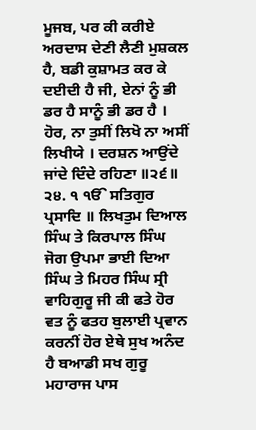ਮੂਜਬ, ਪਰ ਕੀ ਕਰੀਏ ਅਰਦਾਸ ਦੇਣੀ ਲੈਣੀ ਮੁਸ਼ਕਲ ਹੈ, ਬਡੀ ਕੁਸ਼ਾਮਤ ਕਰ ਕੇ ਦਈਦੀ ਹੈ ਜੀ, ਏਨਾਂ ਨੂੰ ਭੀ ਡਰ ਹੈ ਸਾਨੂੰ ਭੀ ਡਰ ਹੈ । ਹੋਰ, ਨਾ ਤੁਸੀਂ ਲਿਖੋ ਨਾ ਅਸੀਂ ਲਿਖੀਯੇ । ਦਰਸ਼ਨ ਆਉਂਦੇ ਜਾਂਦੇ ਦਿੰਦੇ ਰਹਿਣਾ ॥੨੬॥ ੨੪. ੧ ੴ ਸਤਿਗੁਰ ਪ੍ਰਸਾਦਿ ॥ ਲਿਖਤੁਮ ਦਿਆਲ ਸਿੰਘ ਤੇ ਕਿਰਪਾਲ ਸਿੰਘ ਜੋਗ ਉਪਮਾ ਭਾਈ ਦਿਆ ਸਿੰਘ ਤੇ ਮਿਹਰ ਸਿੰਘ ਸ੍ਰੀ ਵਾਹਿਗੁਰੂ ਜੀ ਕੀ ਫਤੇ ਹੋਰ ਵਤ ਨੂੰ ਫਤਹ ਬੁਲਾਈ ਪ੍ਰਵਾਨ ਕਰਨੀਂ ਹੋਰ ਏਥੇ ਸੁਖ ਅਨੰਦ ਹੈ ਬਆਡੀ ਸਖ ਗੁਰੂ ਮਹਾਰਾਜ ਪਾਸ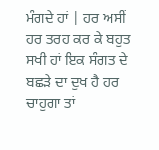ਮੰਗਦੇ ਹਾਂ | ਹਰ ਅਸੀਂ ਹਰ ਤਰਹ ਕਰ ਕੇ ਬਹੁਤ ਸਖੀ ਹਾਂ ਇਕ ਸੰਗਤ ਦੇ ਬਛੜੇ ਦਾ ਦੁਖ ਹੈ ਹਰ ਚਾਹੁਗਾ ਤਾਂ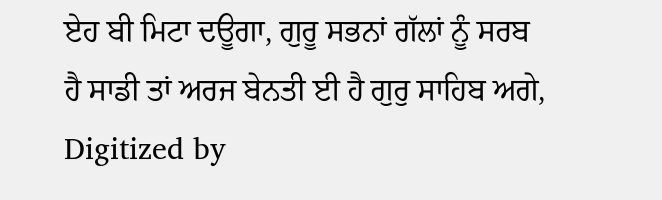ਏਹ ਬੀ ਮਿਟਾ ਦਊਗਾ, ਗੁਰੂ ਸਭਨਾਂ ਗੱਲਾਂ ਨੂੰ ਸਰਬ ਹੈ ਸਾਡੀ ਤਾਂ ਅਰਜ ਬੇਨਤੀ ਈ ਹੈ ਗੁਰੁ ਸਾਹਿਬ ਅਗੇ, Digitized by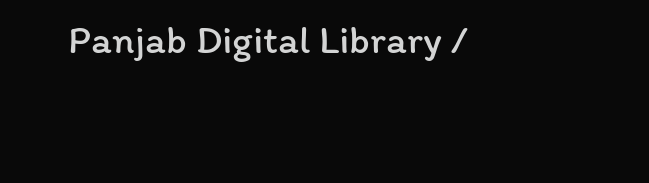Panjab Digital Library /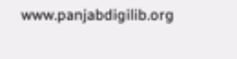www.panjabdigilib.org